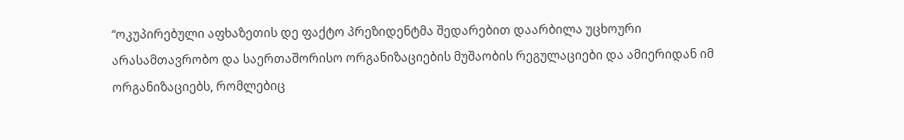“ოკუპირებული აფხაზეთის დე ფაქტო პრეზიდენტმა შედარებით დაარბილა უცხოური არასამთავრობო და საერთაშორისო ორგანიზაციების მუშაობის რეგულაციები და ამიერიდან იმ ორგანიზაციებს, რომლებიც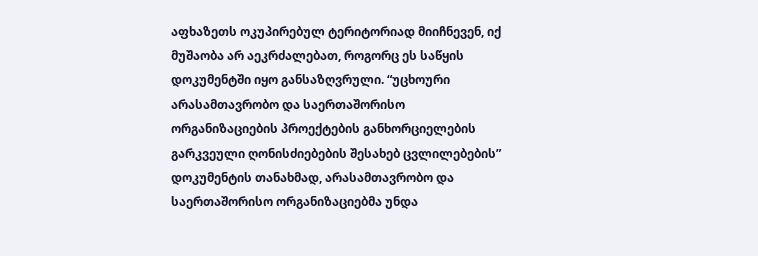აფხაზეთს ოკუპირებულ ტერიტორიად მიიჩნევენ, იქ მუშაობა არ აეკრძალებათ, როგორც ეს საწყის დოკუმენტში იყო განსაზღვრული. “უცხოური არასამთავრობო და საერთაშორისო ორგანიზაციების პროექტების განხორციელების გარკვეული ღონისძიებების შესახებ ცვლილებების” დოკუმენტის თანახმად, არასამთავრობო და საერთაშორისო ორგანიზაციებმა უნდა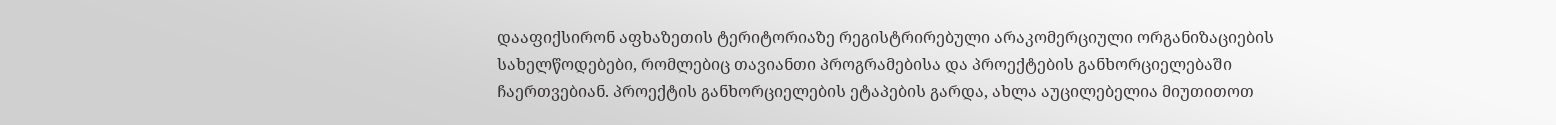დააფიქსირონ აფხაზეთის ტერიტორიაზე რეგისტრირებული არაკომერციული ორგანიზაციების სახელწოდებები, რომლებიც თავიანთი პროგრამებისა და პროექტების განხორციელებაში ჩაერთვებიან. პროექტის განხორციელების ეტაპების გარდა, ახლა აუცილებელია მიუთითოთ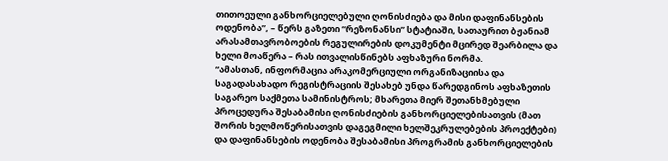თითოეული განხორციელებული ღონისძიება და მისი დაფინანსების ოდენობა”, – წერს გაზეთი “რეზონანსი” სტატიაში, სათაურით ბჟანიამ არასამთავრობოების რეგულირების დოკუმენტი მცირედ შეარბილა და ხელი მოაწერა – რას ითვალისწინებს აფხაზური ნორმა.
“ამასთან, ინფორმაცია არაკომერციული ორგანიზაციისა და საგადასახადო რეგისტრაციის შესახებ უნდა წარედგინოს აფხაზეთის საგარეო საქმეთა სამინისტროს; მხარეთა მიერ შეთანხმებული პროცედურა შესაბამისი ღონისძიების განხორციელებისათვის (მათ შორის ხელმოწერისათვის დაგეგმილი ხელშეკრულებების პროექტები) და დაფინანსების ოდენობა შესაბამისი პროგრამის განხორციელების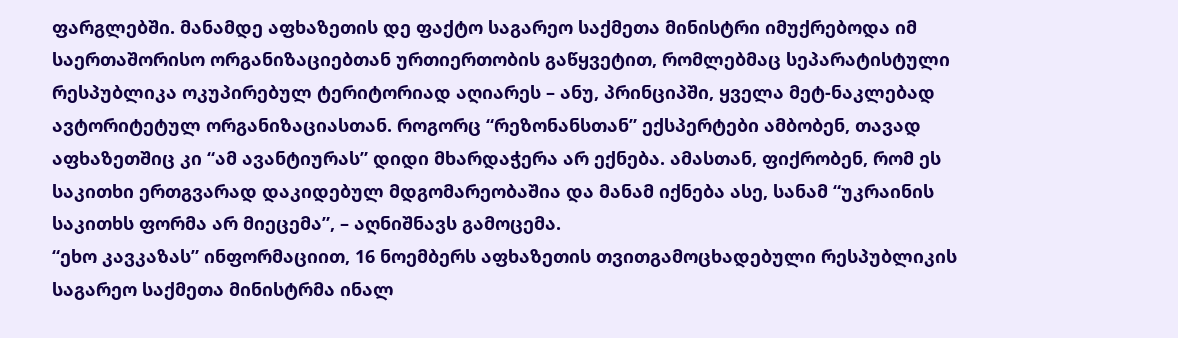ფარგლებში. მანამდე აფხაზეთის დე ფაქტო საგარეო საქმეთა მინისტრი იმუქრებოდა იმ საერთაშორისო ორგანიზაციებთან ურთიერთობის გაწყვეტით, რომლებმაც სეპარატისტული რესპუბლიკა ოკუპირებულ ტერიტორიად აღიარეს – ანუ, პრინციპში, ყველა მეტ-ნაკლებად ავტორიტეტულ ორგანიზაციასთან. როგორც “რეზონანსთან” ექსპერტები ამბობენ, თავად აფხაზეთშიც კი “ამ ავანტიურას” დიდი მხარდაჭერა არ ექნება. ამასთან, ფიქრობენ, რომ ეს საკითხი ერთგვარად დაკიდებულ მდგომარეობაშია და მანამ იქნება ასე, სანამ “უკრაინის საკითხს ფორმა არ მიეცემა”, – აღნიშნავს გამოცემა.
“ეხო კავკაზას” ინფორმაციით, 16 ნოემბერს აფხაზეთის თვითგამოცხადებული რესპუბლიკის საგარეო საქმეთა მინისტრმა ინალ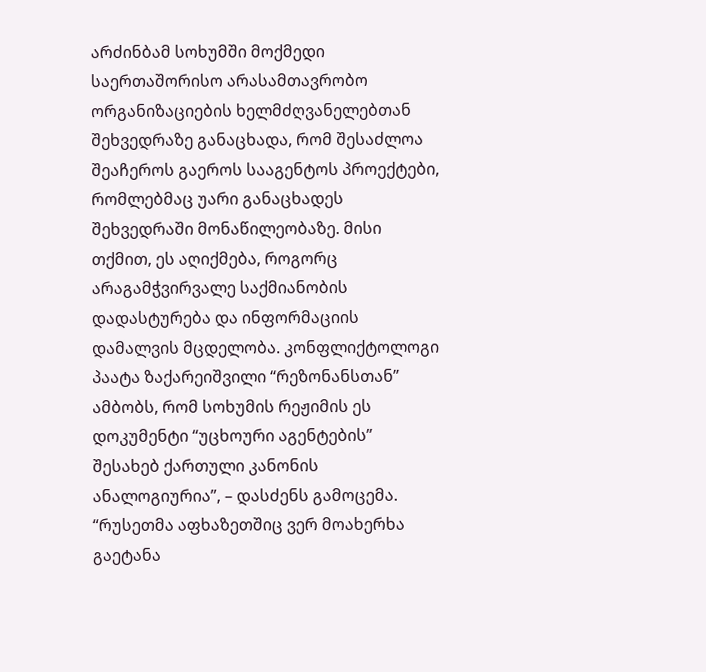არძინბამ სოხუმში მოქმედი საერთაშორისო არასამთავრობო ორგანიზაციების ხელმძღვანელებთან შეხვედრაზე განაცხადა, რომ შესაძლოა შეაჩეროს გაეროს სააგენტოს პროექტები, რომლებმაც უარი განაცხადეს შეხვედრაში მონაწილეობაზე. მისი თქმით, ეს აღიქმება, როგორც არაგამჭვირვალე საქმიანობის დადასტურება და ინფორმაციის დამალვის მცდელობა. კონფლიქტოლოგი პაატა ზაქარეიშვილი “რეზონანსთან” ამბობს, რომ სოხუმის რეჟიმის ეს დოკუმენტი “უცხოური აგენტების” შესახებ ქართული კანონის ანალოგიურია”, – დასძენს გამოცემა.
“რუსეთმა აფხაზეთშიც ვერ მოახერხა გაეტანა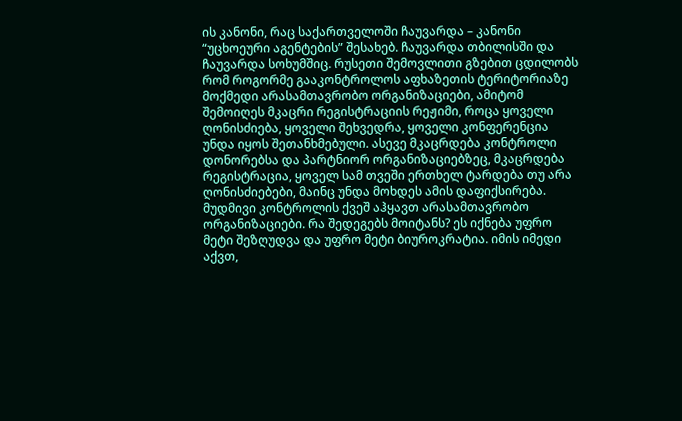ის კანონი, რაც საქართველოში ჩაუვარდა – კანონი “უცხოეური აგენტების” შესახებ. ჩაუვარდა თბილისში და ჩაუვარდა სოხუმშიც. რუსეთი შემოვლითი გზებით ცდილობს რომ როგორმე გააკონტროლოს აფხაზეთის ტერიტორიაზე მოქმედი არასამთავრობო ორგანიზაციები, ამიტომ შემოიღეს მკაცრი რეგისტრაციის რეჟიმი, როცა ყოველი ღონისძიება, ყოველი შეხვედრა, ყოველი კონფერენცია უნდა იყოს შეთანხმებული. ასევე მკაცრდება კონტროლი დონორებსა და პარტნიორ ორგანიზაციებზეც, მკაცრდება რეგისტრაცია, ყოველ სამ თვეში ერთხელ ტარდება თუ არა ღონისძიებები, მაინც უნდა მოხდეს ამის დაფიქსირება. მუდმივი კონტროლის ქვეშ აჰყავთ არასამთავრობო ორგანიზაციები. რა შედეგებს მოიტანს? ეს იქნება უფრო მეტი შეზღუდვა და უფრო მეტი ბიუროკრატია. იმის იმედი აქვთ,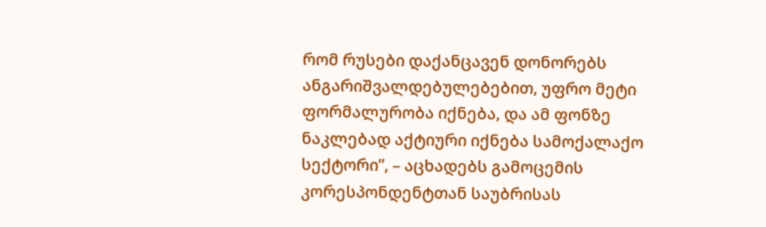რომ რუსები დაქანცავენ დონორებს ანგარიშვალდებულებებით, უფრო მეტი ფორმალურობა იქნება, და ამ ფონზე ნაკლებად აქტიური იქნება სამოქალაქო სექტორი”, – აცხადებს გამოცემის კორესპონდენტთან საუბრისას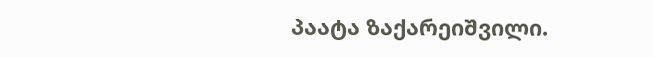პაატა ზაქარეიშვილი.